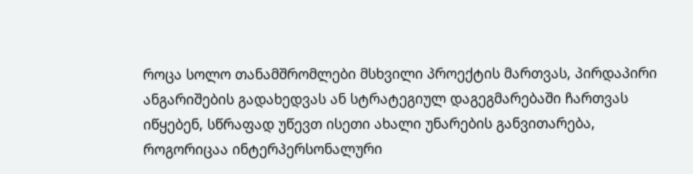როცა სოლო თანამშრომლები მსხვილი პროექტის მართვას, პირდაპირი ანგარიშების გადახედვას ან სტრატეგიულ დაგეგმარებაში ჩართვას იწყებენ, სწრაფად უწევთ ისეთი ახალი უნარების განვითარება, როგორიცაა ინტერპერსონალური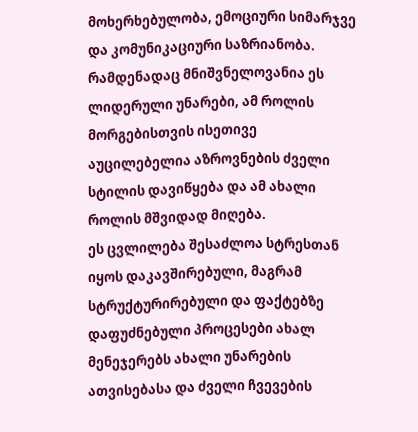მოხერხებულობა, ემოციური სიმარჯვე და კომუნიკაციური საზრიანობა. რამდენადაც მნიშვნელოვანია ეს ლიდერული უნარები, ამ როლის მორგებისთვის ისეთივე აუცილებელია აზროვნების ძველი სტილის დავიწყება და ამ ახალი როლის მშვიდად მიღება.
ეს ცვლილება შესაძლოა სტრესთან იყოს დაკავშირებული, მაგრამ სტრუქტურირებული და ფაქტებზე დაფუძნებული პროცესები ახალ მენეჯერებს ახალი უნარების ათვისებასა და ძველი ჩვევების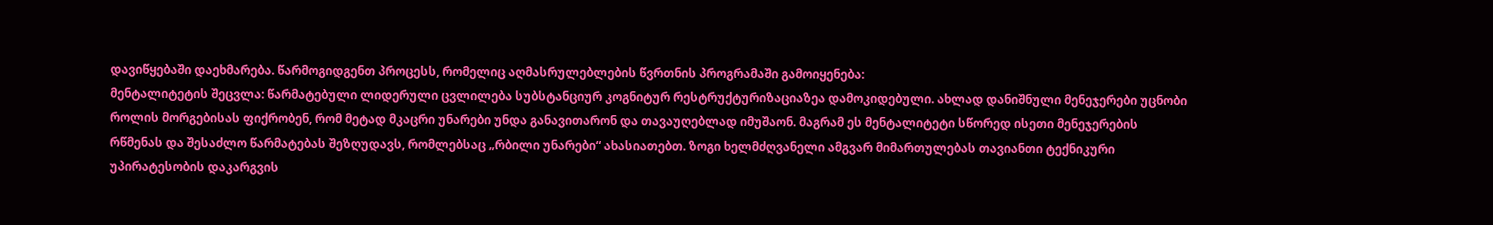დავიწყებაში დაეხმარება. წარმოგიდგენთ პროცესს, რომელიც აღმასრულებლების წვრთნის პროგრამაში გამოიყენება:
მენტალიტეტის შეცვლა: წარმატებული ლიდერული ცვლილება სუბსტანციურ კოგნიტურ რესტრუქტურიზაციაზეა დამოკიდებული. ახლად დანიშნული მენეჯერები უცნობი როლის მორგებისას ფიქრობენ, რომ მეტად მკაცრი უნარები უნდა განავითარონ და თავაუღებლად იმუშაონ. მაგრამ ეს მენტალიტეტი სწორედ ისეთი მენეჯერების რწმენას და შესაძლო წარმატებას შეზღუდავს, რომლებსაც „რბილი უნარები“ ახასიათებთ. ზოგი ხელმძღვანელი ამგვარ მიმართულებას თავიანთი ტექნიკური უპირატესობის დაკარგვის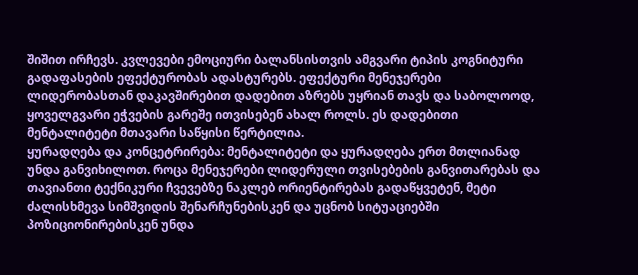შიშით ირჩევს. კვლევები ემოციური ბალანსისთვის ამგვარი ტიპის კოგნიტური გადაფასების ეფექტურობას ადასტურებს. ეფექტური მენეჯერები ლიდერობასთან დაკავშირებით დადებით აზრებს უყრიან თავს და საბოლოოდ, ყოველგვარი ეჭვების გარეშე ითვისებენ ახალ როლს. ეს დადებითი მენტალიტეტი მთავარი საწყისი წერტილია.
ყურადღება და კონცეტრირება: მენტალიტეტი და ყურადღება ერთ მთლიანად უნდა განვიხილოთ. როცა მენეჯერები ლიდერული თვისებების განვითარებას და თავიანთი ტექნიკური ჩვევებზე ნაკლებ ორიენტირებას გადაწყვეტენ, მეტი ძალისხმევა სიმშვიდის შენარჩუნებისკენ და უცნობ სიტუაციებში პოზიციონირებისკენ უნდა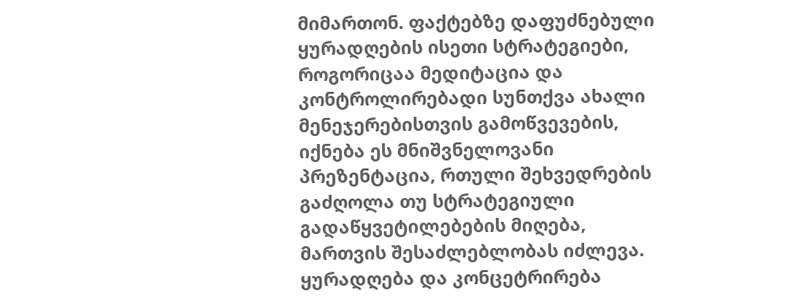მიმართონ. ფაქტებზე დაფუძნებული ყურადღების ისეთი სტრატეგიები, როგორიცაა მედიტაცია და კონტროლირებადი სუნთქვა ახალი მენეჯერებისთვის გამოწვევების, იქნება ეს მნიშვნელოვანი პრეზენტაცია, რთული შეხვედრების გაძღოლა თუ სტრატეგიული გადაწყვეტილებების მიღება, მართვის შესაძლებლობას იძლევა. ყურადღება და კონცეტრირება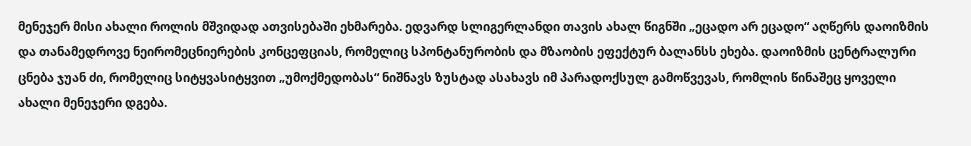მენეჯერ მისი ახალი როლის მშვიდად ათვისებაში ეხმარება. ედვარდ სლიგერლანდი თავის ახალ წიგნში „ეცადო არ ეცადო“ აღწერს დაოიზმის და თანამედროვე ნეირომეცნიერების კონცეფციას, რომელიც სპონტანურობის და მზაობის ეფექტურ ბალანსს ეხება. დაოიზმის ცენტრალური ცნება ჯუან ძი, რომელიც სიტყვასიტყვით „უმოქმედობას“ ნიშნავს ზუსტად ასახავს იმ პარადოქსულ გამოწვევას, რომლის წინაშეც ყოველი ახალი მენეჯერი დგება.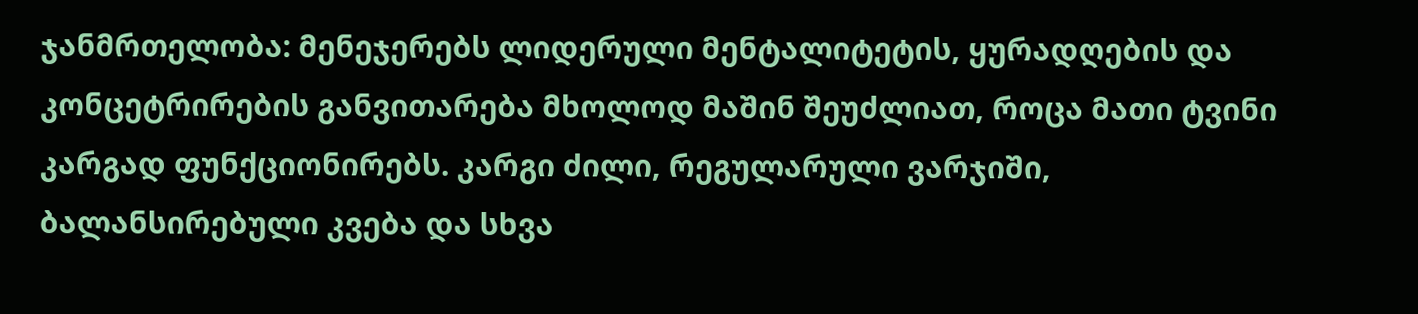ჯანმრთელობა: მენეჯერებს ლიდერული მენტალიტეტის, ყურადღების და კონცეტრირების განვითარება მხოლოდ მაშინ შეუძლიათ, როცა მათი ტვინი კარგად ფუნქციონირებს. კარგი ძილი, რეგულარული ვარჯიში, ბალანსირებული კვება და სხვა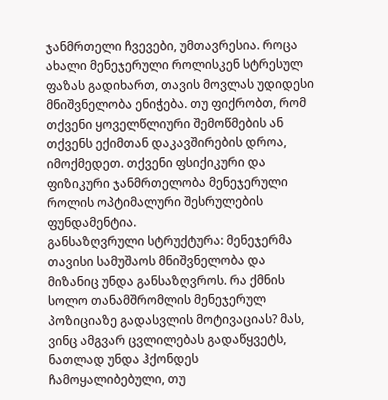ჯანმრთელი ჩვევები, უმთავრესია. როცა ახალი მენეჯერული როლისკენ სტრესულ ფაზას გადიხართ, თავის მოვლას უდიდესი მნიშვნელობა ენიჭება. თუ ფიქრობთ, რომ თქვენი ყოველწლიური შემოწმების ან თქვენს ექიმთან დაკავშირების დროა, იმოქმედეთ. თქვენი ფსიქიკური და ფიზიკური ჯანმრთელობა მენეჯერული როლის ოპტიმალური შესრულების ფუნდამენტია.
განსაზღვრული სტრუქტურა: მენეჯერმა თავისი სამუშაოს მნიშვნელობა და მიზანიც უნდა განსაზღვროს. რა ქმნის სოლო თანამშრომლის მენეჯერულ პოზიციაზე გადასვლის მოტივაციას? მას, ვინც ამგვარ ცვლილებას გადაწყვეტს, ნათლად უნდა ჰქონდეს ჩამოყალიბებული, თუ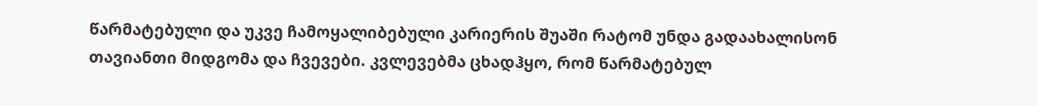წარმატებული და უკვე ჩამოყალიბებული კარიერის შუაში რატომ უნდა გადაახალისონ თავიანთი მიდგომა და ჩვევები. კვლევებმა ცხადჰყო, რომ წარმატებულ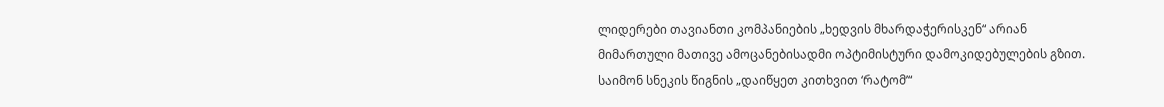ლიდერები თავიანთი კომპანიების „ხედვის მხარდაჭერისკენ“ არიან მიმართული მათივე ამოცანებისადმი ოპტიმისტური დამოკიდებულების გზით. საიმონ სნეკის წიგნის „დაიწყეთ კითხვით ‘რატომ’“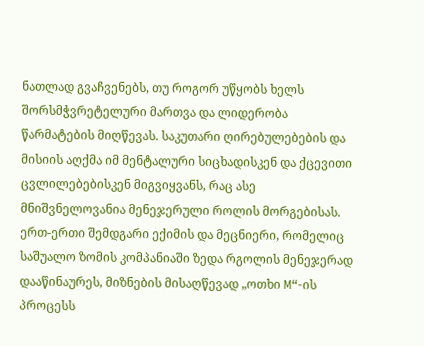ნათლად გვაჩვენებს, თუ როგორ უწყობს ხელს შორსმჭვრეტელური მართვა და ლიდერობა წარმატების მიღწევას. საკუთარი ღირებულებების და მისიის აღქმა იმ მენტალური სიცხადისკენ და ქცევითი ცვლილებებისკენ მიგვიყვანს, რაც ასე მნიშვნელოვანია მენეჯერული როლის მორგებისას.
ერთ-ერთი შემდგარი ექიმის და მეცნიერი, რომელიც საშუალო ზომის კომპანიაში ზედა რგოლის მენეჯერად დააწინაურეს, მიზნების მისაღწევად „ოთხი M“-ის პროცესს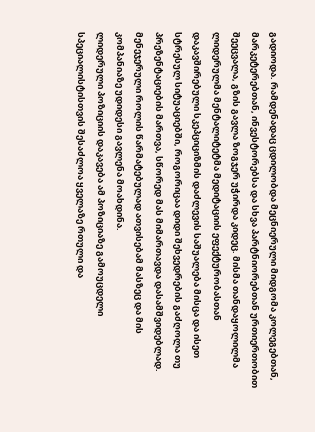გადიოდა. რამდენადაც ცდილობდა მეცნიერული მიდგომა კოლეგებთან, მარკეტერებთან, ინვესტორებსა და სხვა პარტნიორებთან ურთიერთობით შეეცვალა, გზის გავლა ზოგჯერ უჭირდა კიდეც. მისმა თანდაყოლილმა ლიდერულმა მენტალიტეტმა მედიტაციის ეფექტურობასთან დაკავშირებული სკეპციციზმის დაძლევის საშუალება მისცა და ისეთ სტრესულ სიტუაციებში, როგორიცაა დიდი შეხვედრების გაძღოლა თუ პრეზენტაციების მართვა, სწორედ მას მიმართავდა დასამშვიდებლად. მენეჯერული როლის წარმატებულად ათვისებამ მასზეც და მის კომპანიაზე უდიდესი გავლენა მოახდინა.
ლიდერული პოზიციის დაკავება ამ პოზიციაზე გამოუცდელი სპეციალისტისთვის შესაძლოა ყველაზე რთული და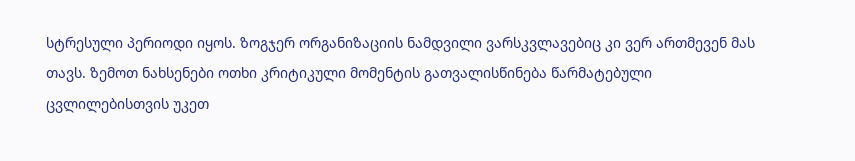სტრესული პერიოდი იყოს. ზოგჯერ ორგანიზაციის ნამდვილი ვარსკვლავებიც კი ვერ ართმევენ მას თავს. ზემოთ ნახსენები ოთხი კრიტიკული მომენტის გათვალისწინება წარმატებული ცვლილებისთვის უკეთ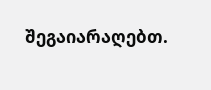შეგაიარაღებთ.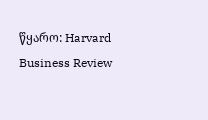წყარო: Harvard Business Review